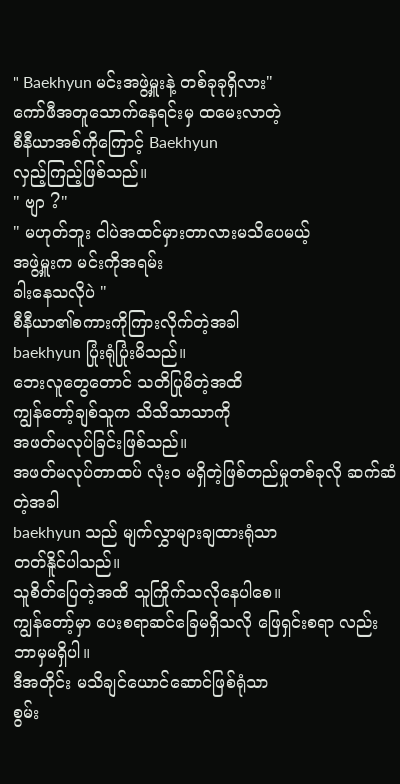" Baekhyun မင်းအဖွဲ့မှူးနဲ့ တစ်ခုခုရှိလား"
ကော်ဖီအတူသောက်နေရင်းမှ ထမေးလာတဲ့
စီနီယာအစ်ကိုကြောင့် Baekhyun
လှည့်ကြည့်ဖြစ်သည်။
" ဗျာ ?"
" မဟုတ်ဘူး ငါပဲအထင်မှားတာလားမသိပေမယ့်
အဖွဲ့မှူးက မင်းကိုအရမ်း
ခါးနေသလိုပဲ "
စီနီယာ၏စကားကိုကြားလိုက်တဲ့အခါ
baekhyun ပြုံးရုံပြုံးမိသည်။
ဘေးလူတွေတောင် သတိပြုမိတဲ့အထိ
ကျွန်တော့်ချစ်သူက သိသိသာသာကို
အဖတ်မလုပ်ခြင်းဖြစ်သည်။
အဖတ်မလုပ်တာထပ် လုံးဝ မရှိတဲ့ဖြစ်တည်မှုတစ်ခုလို ဆက်ဆံတဲ့အခါ
baekhyun သည် မျက်လွှာများချထားရုံသာ
တတ်နိူင်ပါသည်။
သူစိတ်ပြေတဲ့အထိ သူကြိုက်သလိုနေပါစေ။
ကျွန်တော့်မှာ ပေးစရာဆင်ခြေမရှိသလို ဖြေရှင်းစရာ လည်းဘာမှမရှိပါ။
ဒီအတိုင်း မသိချင်ယောင်ဆောင်ဖြစ်ရုံသာ
စွမ်း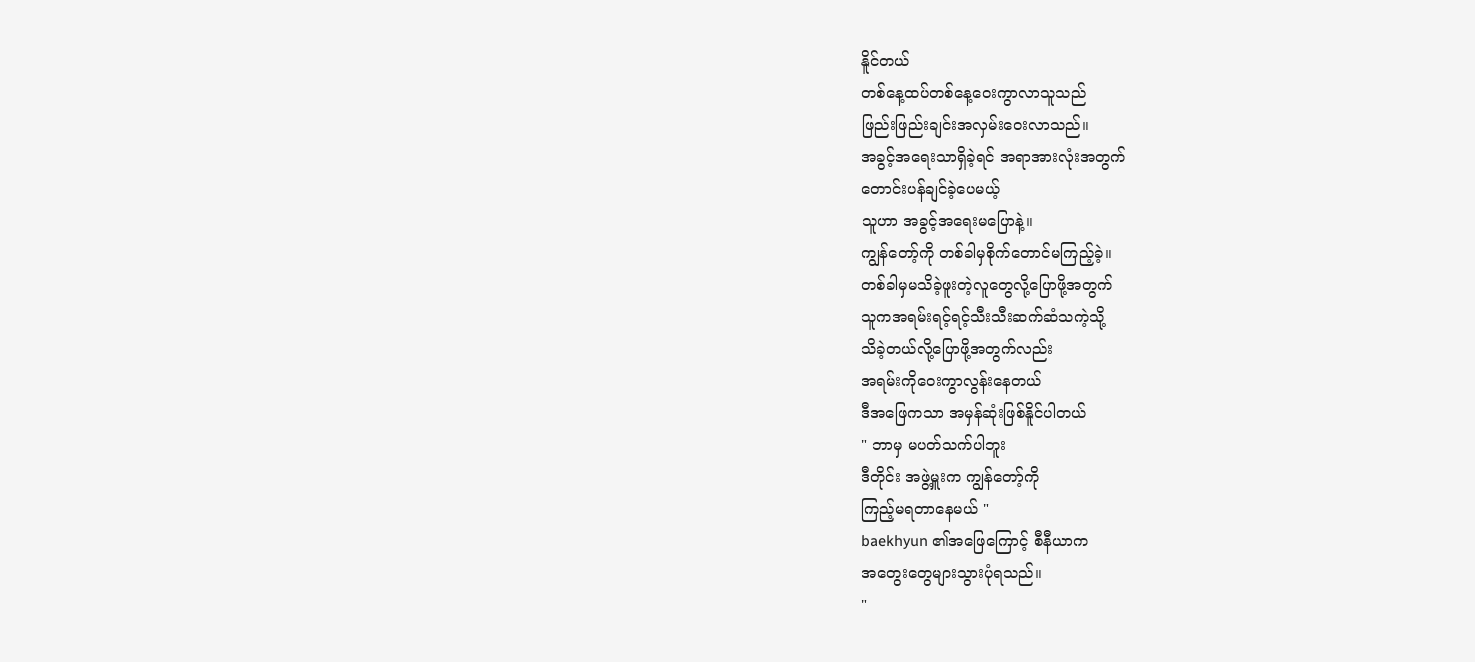နိူင်တယ်
တစ်နေ့ထပ်တစ်နေ့ဝေးကွာလာသူသည်
ဖြည်းဖြည်းချင်းအလှမ်းဝေးလာသည်။
အခွင့်အရေးသာရှိခဲ့ရင် အရာအားလုံးအတွက်
တောင်းပန်ချင်ခဲ့ပေမယ့်
သူဟာ အခွင့်အရေးမပြောနဲ့။
ကျွန်တော့်ကို တစ်ခါမှစိုက်တောင်မကြည့်ခဲ့။
တစ်ခါမှမသိခဲ့ဖူးတဲ့လူတွေလို့ပြောဖို့အတွက်
သူကအရမ်းရင့်ရင့်သီးသီးဆက်ဆံသကဲ့သို့
သိခဲ့တယ်လို့ပြောဖို့အတွက်လည်း
အရမ်းကိုဝေးကွာလွန်းနေတယ်
ဒီအဖြေကသာ အမှန်ဆုံးဖြစ်နိူင်ပါတယ်
" ဘာမှ မပတ်သက်ပါဘူး
ဒီတိုင်း အဖွဲ့မှူးက ကျွန်တော့်ကို
ကြည့်မရတာနေမယ် "
baekhyun ၏အဖြေကြောင့် စီနီယာက
အတွေးတွေများသွားပုံရသည်။
"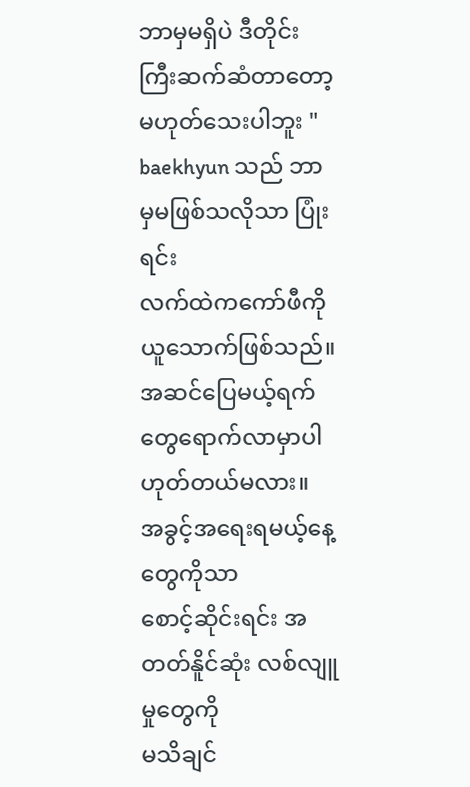ဘာမှမရှိပဲ ဒီတိုင်းကြီးဆက်ဆံတာတော့မဟုတ်သေးပါဘူး "
baekhyun သည် ဘာမှမဖြစ်သလိုသာ ပြုံးရင်း
လက်ထဲကကော်ဖီကိုယူသောက်ဖြစ်သည်။
အဆင်ပြေမယ့်ရက်တွေရောက်လာမှာပါ
ဟုတ်တယ်မလား။
အခွင့်အရေးရမယ့်နေ့တွေကိုသာ
စောင့်ဆိုင်းရင်း အတတ်နိူင်ဆုံး လစ်လျူမှုတွေကို
မသိချင်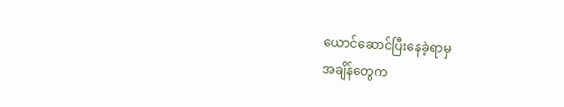ယောင်ဆောင်ပြီးနေခဲ့ရာမှ
အချိန်တွေက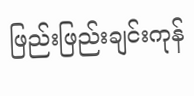ဖြည်းဖြည်းချင်းကုန်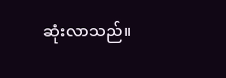ဆုံးလာသည်။